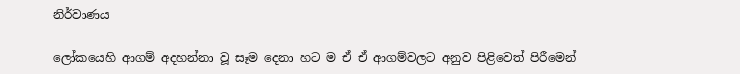නිර්වාණය

ලෝකයෙහි ආගම් අදහන්නා වූ සෑම දෙනා හට ම ඒ ඒ ආගම්වලට අනුව පිළිවෙත් පිරීමෙන්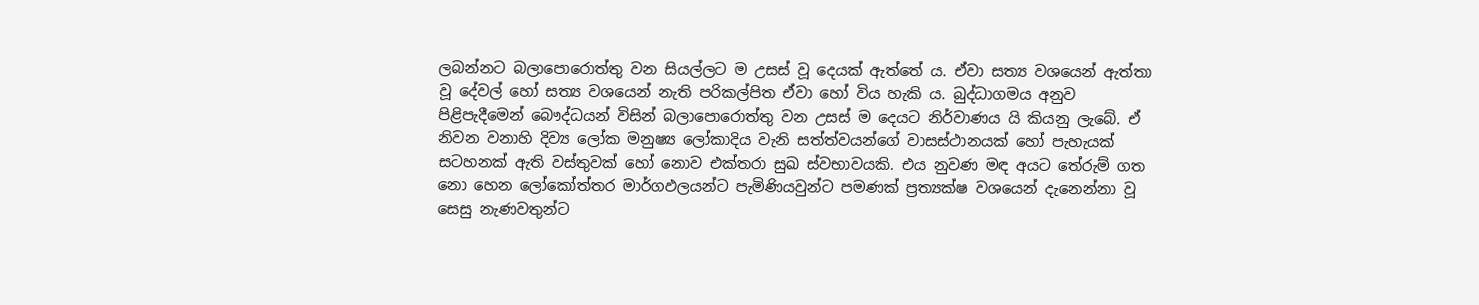ලබන්නට බලාපොරොත්තු වන සියල්ලට ම උසස් වූ දෙයක් ඇත්තේ ය. ඒවා සත්‍ය වශයෙන් ඇත්තා වූ දේවල් හෝ සත්‍ය වශයෙන් නැති පරිකල්පිත ඒවා හෝ විය හැකි ය. බුද්ධාගමය අනුව පිළිපැදීමෙන් බෞද්ධයන් විසින් බලාපොරොත්තු වන උසස් ම දෙයට නිර්වාණය යි කියනු ලැබේ. ඒ නිවන වනාහි දිව්‍ය ලෝක මනුෂ්‍ය ලෝකාදිය වැනි සත්ත්වයන්ගේ වාසස්ථානයක් හෝ පැහැයක් සටහනක් ඇති වස්තුවක් හෝ නොව එක්තරා සුඛ ස්වභාවයකි. එය නුවණ මඳ අයට තේරුම් ගත නො හෙන ලෝකෝත්තර මාර්ගඵලයන්ට පැමිණියවුන්ට පමණක් ප්‍ර‍ත්‍යක්ෂ වශයෙන් දැනෙන්නා වූ සෙසු නැණවතුන්ට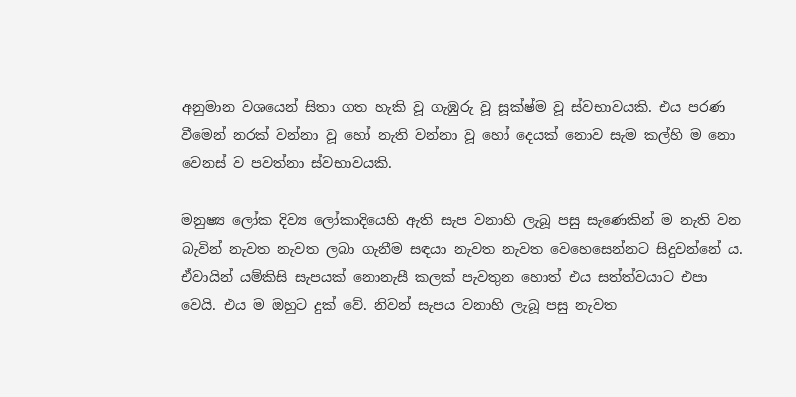අනුමාන වශයෙන් සිතා ගත හැකි වූ ගැඹුරු වූ සූක්ෂ්ම වූ ස්වභාවයකි. එය පරණ වීමෙන් නරක් වන්නා වූ හෝ නැති වන්නා වූ හෝ දෙයක් නොව සැම කල්හි ම නො වෙනස් ව පවත්නා ස්වභාවයකි.

මනුෂ්‍ය ලෝක දිව්‍ය ලෝකාදියෙහි ඇති සැප වනාහි ලැබූ පසු සැණෙකින් ම නැති වන බැවින් නැවත නැවත ලබා ගැනීම සඳයා නැවත නැවත වෙහෙසෙන්නට සිදුවන්නේ ය. ඒවායින් යම්කිසි සැපයක් නොනැසී කලක් පැවතුන හොත් එය සත්ත්වයාට එපා වෙයි. එය ම ඔහුට දුක් වේ. නිවන් සැපය වනාහි ලැබූ පසු නැවත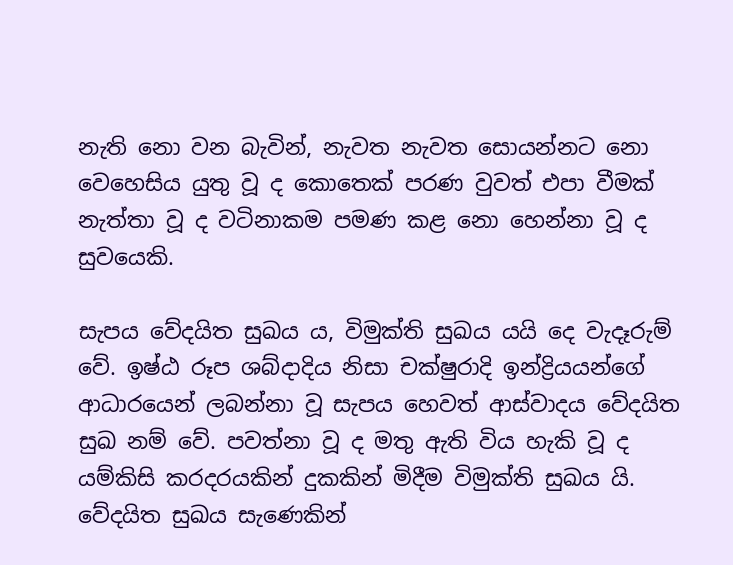නැති නො වන බැවින්, නැවත නැවත සොයන්නට නො වෙහෙසිය යුතු වූ ද කොතෙක් පරණ වුවත් එපා වීමක් නැත්තා වූ ද වටිනාකම පමණ කළ නො හෙන්නා වූ ද සුවයෙකි.

සැපය වේදයිත සුඛය ය, විමුක්ති සුඛය යයි දෙ වැදෑරුම් වේ. ඉෂ්ඨ රූප ශබ්දාදිය නිසා චක්ෂුරාදි ඉන්ද්‍රියයන්ගේ ආධාරයෙන් ලබන්නා වූ සැපය හෙවත් ආස්වාදය වේදයිත සුඛ නම් වේ. පවත්නා වූ ද මතු ඇති විය හැකි වූ ද යම්කිසි කරදරයකින් දුකකින් මිදීම විමුක්ති සුඛය යි. වේදයිත සුඛය සැණෙකින්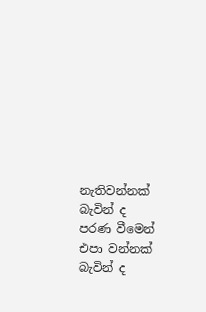නැතිවන්නක් බැවින් ද පරණ වීමෙන් එපා වන්නක් බැවින් ද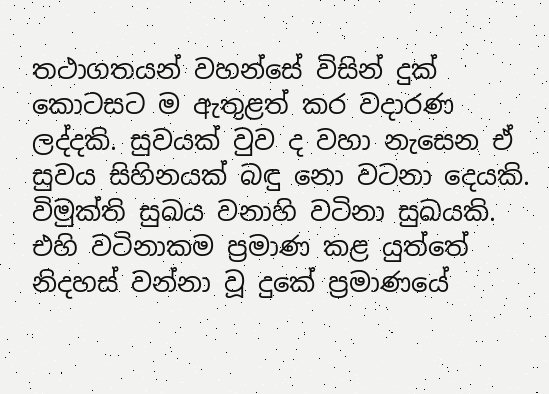තථාගතයන් වහන්සේ විසින් දුක් කොටසට ම ඇතුළත් කර වදාරණ ලද්දකි. සුවයක් වුව ද වහා නැසෙන ඒ සුවය සිහිනයක් බඳු නො වටනා දෙයකි. විමුක්ති සුඛය වනාහි වටිනා සුඛයකි. එහි වටිනාකම ප්‍ර‍මාණ කළ යුත්තේ නිදහස් වන්නා වූ දුකේ ප්‍ර‍මාණයේ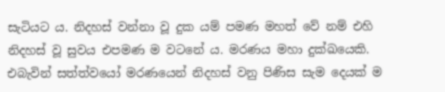සැටියට ය. නිදහස් වන්නා වූ දුක යම් පමණ මහත් වේ නම් එහි නිදහස් වූ සුවය එපමණ ම වටනේ ය. මරණය මහා දුක්ඛයෙකි. එබැවින් සත්ත්වයෝ මරණයෙන් නිදහස් වනු පිණිස සැම දෙයක් ම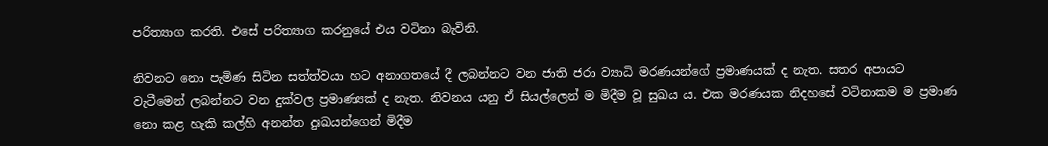පරිත්‍යාග කරති. එසේ පරිත්‍යාග කරනුයේ එය වටිනා බැවිනි.

නිවනට නො පැමිණ සිටින සත්ත්වයා හට අනාගතයේ දී ලබන්නට වන ජාති ජරා ව්‍යාධි මරණයන්ගේ ප්‍ර‍මාණයක් ද නැත. සතර අපායට වැටීමෙන් ලබන්නට වන දුක්වල ප්‍ර‍මාණ්‍යක් ද නැත. නිවනය යනු ඒ සියල්ලෙන් ම මිදීම වූ සුඛය ය. එක මරණයක නිදහසේ වටිනාකම ම ප්‍ර‍මාණ නො කළ හැකි කල්හි අනන්ත දුඃඛයන්ගෙන් මිදීම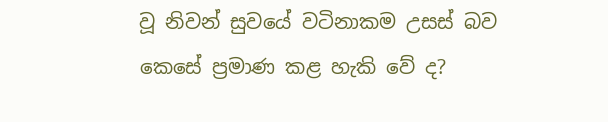වූ නිවන් සුවයේ වටිනාකම උසස් බව කෙසේ ප්‍ර‍මාණ කළ හැකි වේ ද?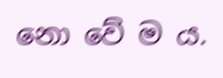නො වේ ම ය.